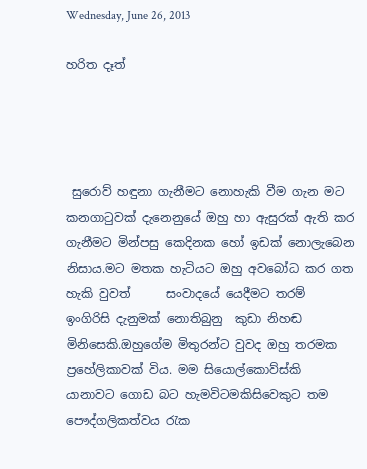Wednesday, June 26, 2013

හරිත දෑත්




 සුරොව් හඳුනා ගැනීමට නොහැකි වීම ගැන මට කනගා‍ටුවක් දැනෙනුයේ ඔහු හා ඇසුරක් ඇති කර ගැනීමට මින්පසු කෙදිනක හෝ ඉඩක් නොලැබෙන නිසාය.මට මතක හැටියට ඔහු අවබෝධ කර ගත හැකි වුවත්      සංවාදයේ යෙදීමට තරම්  ඉංගිරිසි දැනුමක් නොතිබුනු  කුඩා නිහඬ මිනිසෙකි.ඔහුගේම මිතුරන්ට වුවද ඔහු තරමක ප්‍රහේලිකාවක් විය. මම සියොල්කොව්ස්කි  යානාවට ගොඩ බට හැමවිටමකිසිවෙකුට තම පෞද්ගලිකත්වය ‍රැක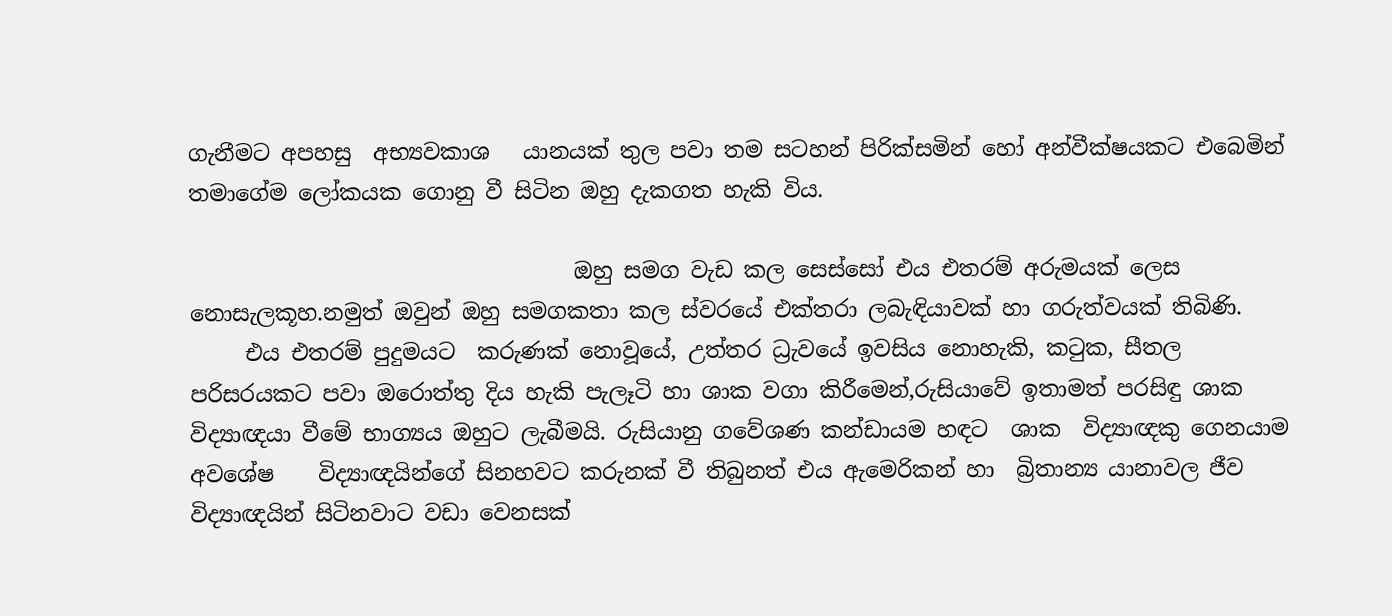ගැනීමට අපහසු  අභ්‍යවකාශ   යානයක් තුල පවා තම සටහන් පිරික්සමින් හෝ අන්වීක්ෂයකට එබෙමින් තමාගේම ලෝකයක ගොනු වී සිටින ඔහු දැකගත හැකි විය.

                                   ඔහු සමග වැඩ කල සෙස්සෝ එය එතරම් අරුමයක් ලෙස නොසැලකූහ.නමුත් ඔවුන් ඔහු සමගකතා කල ස්වරයේ එක්තරා ලබැඳියාවක් හා ගරුත්වයක් තිබිණි.
     එය එතරම් පුදුමයට  කරුණක් නොවූයේ, උත්තර ධ්‍රැවයේ ඉවසිය නොහැකි, ක‍ටුක, සීතල පරිසරයකට පවා ඔරොත්තු දිය හැකි පැලෑටි හා ශාක වගා කිරීමෙන්,රුසියාවේ ඉතාමත් පරසිඳු ශාක  විද්‍යාඥයා වීමේ භාග්‍යය ඔහුට ලැබීමයි. රුසියානු ගවේශණ කන්ඩායම හඳට  ශාක  විද්‍යාඥකු ගෙනයාම අවශේෂ    විද්‍යාඥයින්ගේ සිනහවට කරුනක් වී තිබුනත් එය ඇමෙරිකන් හා  බ්‍රිතාන්‍ය යානාවල ජීව  විද්‍යාඥයින් සිටිනවාට වඩා වෙනසක්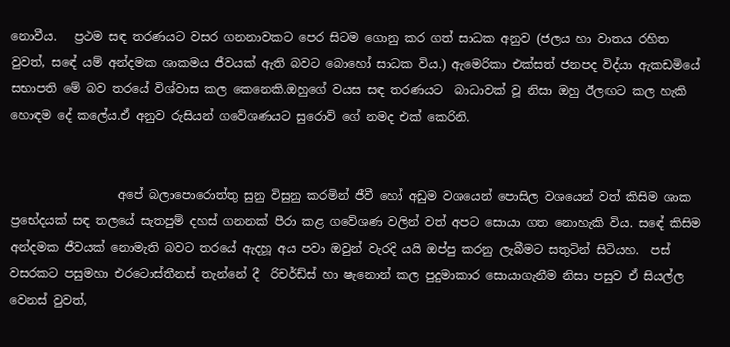නොවීය.   ප්‍රථම සඳ තරණයට වසර ගනනාවකට පෙර සිටම ගොනු කර ගත් සාධක අනුව (ජලය හා වාතය රහිත වුවත්, සඳේ යම් අන්දමක ශාකමය ජීවයක් ඇති බවට බොහෝ සාධක විය.) ඇමෙරිකා එක්සත් ජනපද විද්යා ඇකඩමියේ සභාපති මේ බව තරයේ විශ්වාස කල කෙනෙකි.ඔහුගේ වයස සඳ තරණයට  බාධාවක් වූ නිසා ඔහු ඊලඟට කල හැකි හොඳම දේ කලේය.ඒ අනුව රුසියන් ගවේශණයට සුරොව් ගේ නමද එක් කෙරිනි.


                  අපේ බලාපොරොත්තු සුනු විසුනු කරමින් ජීවී හෝ අඩුම වශයෙන් පොසිල වශයෙන් වත් කිසිම ශාක ප්‍රභේදයක් සඳ තලයේ සැතපුම් දහස් ගනනක් පීරා කළ ගවේශණ වලින් වත් අපට සොයා ගත නොහැකි විය. සඳේ කිසිම  අන්දමක ජීවයක් නොමැති බවට තරයේ ඇදහූ අය පවා ඔවුන් වැරදි යයි ඔප්පු කරනු ලැබීමට සතුටින් සිටියහ.  පස් වසරකට පසුමහා එරටොස්තීනස් තැන්නේ දී  රිචර්ඩ්ස් හා ෂැනොන් කල පුදුමාකාර සොයාගැනීම නිසා පසුව ඒ සියල්ල වෙනස් වුවත්,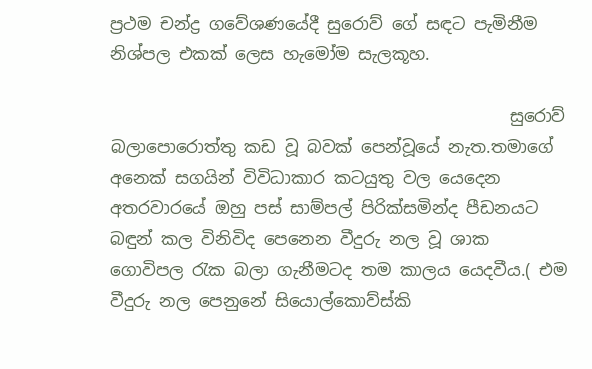ප්‍රථම චන්ද්‍ර ගවේශණයේදී සුරොව් ගේ සඳට පැමිනීම නිශ්පල එකක් ලෙස හැමෝම සැලකූහ.

                                               සුරොව් බලාපොරොත්තු කඩ වූ බවක් පෙන්වූයේ නැත.තමාගේ අනෙක් සගයින් විවිධාකාර කටයුතු වල යෙදෙන අතරවාරයේ ඔහු පස් සාම්පල් පිරික්සමින්ද පීඩනයට බඳුන් කල විනිවිද පෙනෙන වීදුරු නල වූ ශාක ගොවිපල ‍රැක බලා ගැනීමටද තම කාලය යෙදවීය.( එම වීදුරු නල පෙනුනේ සියොල්කොව්ස්කි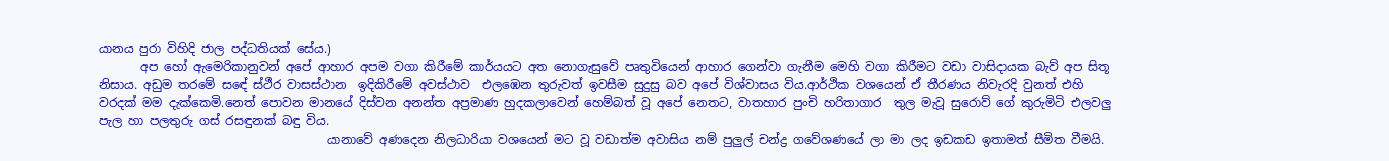යානය පුරා විහිදි ජාල පද්ධතියක් සේය.)
       අප හෝ ඇමෙරිකානුවන් අපේ ආහාර අපම වගා කිරීමේ කාර්යයට අත නොගැසුවේ පෘතුවියෙන් ආහාර ගෙන්වා ගැනීම මෙහි වගා කිරීමට වඩා වාසිදායක බැව් අප සිතූ නිසාය. අඩුම තරමේ සඳේ ස්ථීර වාසස්ථාන  ඉදිකිරීමේ අවස්ථාව  එලඹෙන තුරුවත් ඉවසීම සුදුසු බව අපේ විශ්වාසය විය.ආර්ථික වශයෙන් ඒ තීරණය නිවැරදි වුනත් එහි වරදක් මම දැක්කෙමි.නෙත් පොවන මානයේ දිස්වන අනන්ත අප්‍රමාණ හුදකලාවෙන් හෙම්බත් වූ අපේ නෙතට, වාතහාර පුංචි හරිතාගාර  තුල මැවූ සුරොව් ගේ කුරුමිටි එලවලු පැල හා පලතුරු ගස් රසඳුනක් බඳු විය.
                                      යානාවේ අණදෙන නිලධාරියා වශයෙන් මට වූ වඩාත්ම අවාසිය නම් පුලුල් චන්ද්‍ර ගවේශණයේ ලා මා ලද ඉඩකඩ ඉතාමත් සීමිත වීමයි.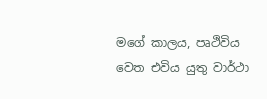මගේ කාලය, පෘථිවිය වෙත එවිය යුතු වාර්ථා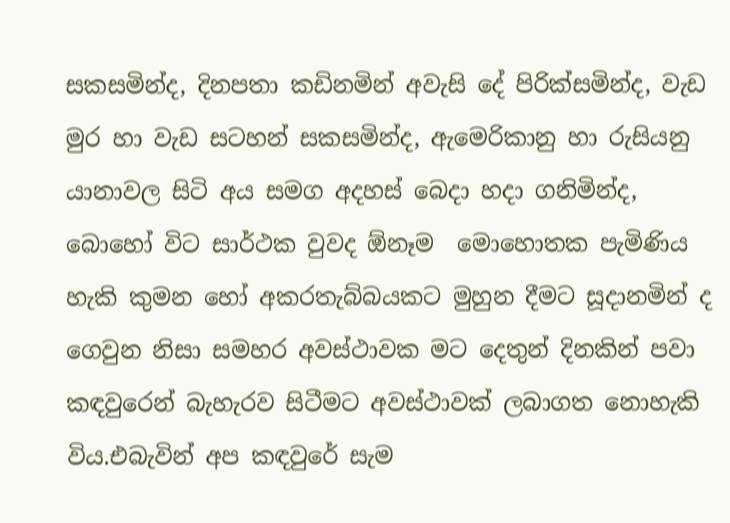සකසමින්ද, දිනපතා කඩිනමින් අවැසි දේ පිරික්සමින්ද, වැඩ මුර හා වැඩ සටහන් සකසමින්ද, ඇමෙරිකානු හා රුසියනු යානාවල සිටි අය සමග අදහස් බෙදා හදා ගනිමින්ද, බොහෝ විට සාර්ථක වුවද ඕනෑම  මොහොතක පැමිණිය හැකි කුමන හෝ අකරතැබ්බයකට මුහුන දීමට සූදානමින් ද ගෙවුන නිසා සමහර අවස්ථාවක මට දෙතුන් දිනකින් පවා කඳවුරෙන් බැහැරව සිටීමට අවස්ථාවක් ලබාගත නොහැකි විය.එබැවින් අප කඳවුරේ සැම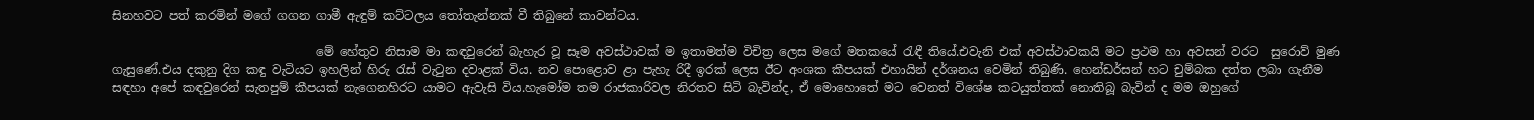සිනහවට පත් කරමින් මගේ ගගන ගාමී ඇඳුම් කට්ටලය ‍තෝතැන්නක් වී තිබුනේ කාවන්ටය.

                                  මේ හේතුව නිසාම මා කඳවුරෙන් බැහැර වූ සෑම අවස්ථාවක් ම ඉතාමත්ම විචිත්‍ර ලෙස මගේ මතකයේ ‍රැඳී තියේ.එවැනි එක් අවස්ථාවකයි මට ප්‍රථම හා අවසන් වරට  සුරොව් මුණ ගැසුණේ.එය දකුනු දිග කඳු වැටියට ඉහලින් හිරු ‍රැස් වැ‍ටුන දවාළක් විය. නව පොළොව ළා පැහැ රිදී ඉරක් ලෙස ඊට අංශක කීපයක් එහායින් දර්ශනය වෙමින් තිබුණි. හෙන්ඩර්සන් හට චුම්බක දත්ත ලබා ගැනීම සඳහා අපේ කඳවුරෙන් සැතපුම් කීපයක් නැගෙනහිරට යාමට ඇවැසි විය.හැමෝම තම රාජකාරිවල නිරතව සිටි බැවින්ද, ඒ මොහොතේ මට වෙනත් විශේෂ කටයුත්තක් නොතිබූ බැවින් ද මම ඔහුගේ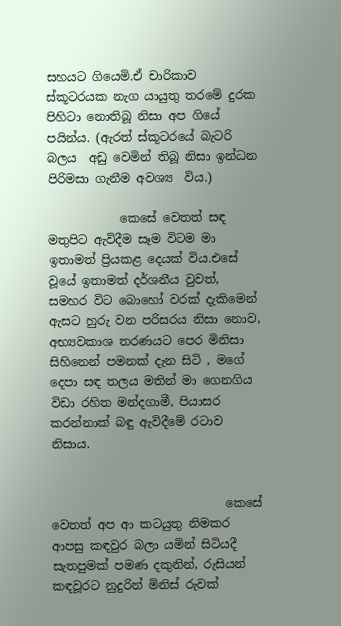සහයට ගියෙමි.ඒ චාරිකාව ස්කූටරයක නැග යායුතු තරමේ දුරක පිහිටා නොතිබූ නිසා අප ගියේ පයින්ය. (ඇරත් ස්කූටරයේ බැටරි බලය  අඩු වෙමින් තිබූ නිසා ඉන්ධන පිරිමසා ගැනීම අවශ්‍ය  විය.)

            කෙසේ වෙතත් සඳ මතුපිට ඇවිදීම සෑම විටම මා ඉතාමත් ප්‍රියකළ දෙයක් විය.එසේ වූයේ ඉතාමත් දර්ශනීය වුවත්, සමහර විට බොහෝ වරක් දැකිමෙන් ඇසට හුරු වන පරිසරය නිසා නොව, අභ්‍යවකාශ තරණයට පෙර මිනිසා සිහිනෙන් පමනක් දැන සිටි , මගේ දෙපා සඳ තලය මතින් මා ගෙනගිය විඩා රහිත මන්දගාමී, පියාසර කරන්නාක් බඳු ඇවිදීමේ රටාව නිසාය.


                             කෙසේ වෙතත් අප ආ කටයුතු නිමකර ආපසු කඳවුර බලා යමින් සිටියදී සැතපුමක් පමණ දකුනින්, රුසියන් කඳවූරට නුදුරින් මිනිස් රුවක්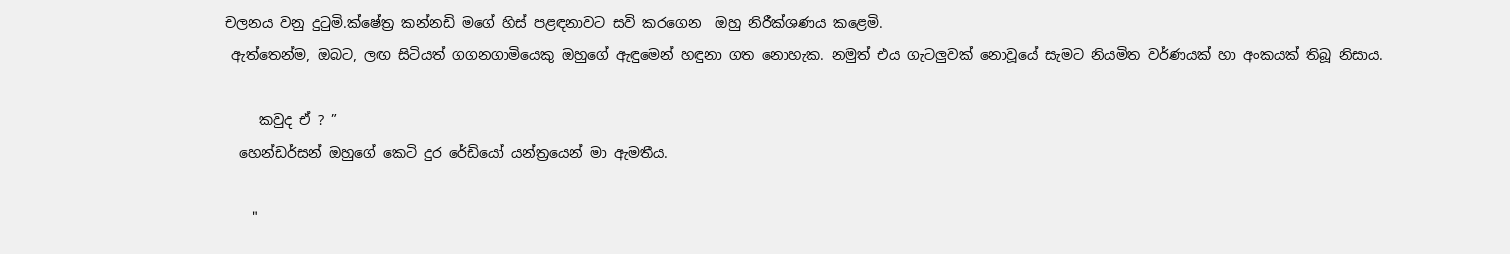චලනය වනු දු‍ටුමි.ක්ෂේත්‍ර කන්නඩි මගේ හිස් පළඳනාවට සවි කරගෙන  ඔහු නිරීක්ශණය කළෙමි.
 ඇත්තෙන්ම, ඔබට, ලඟ සිටියත් ගගනගාමියෙකු ඔහුගේ ඇඳුමෙන් හඳුනා ගත නොහැක. නමුත් එය ගැටලුවක් නොවූයේ සැමට නියමිත වර්ණයක් හා අංකයක් තිබූ නිසාය.

     කවුද ඒ ? ”
  හෙන්ඩර්සන් ඔහුගේ කෙටි දුර රේඩියෝ යන්ත්‍රයෙන් මා ඇමතීය.

    "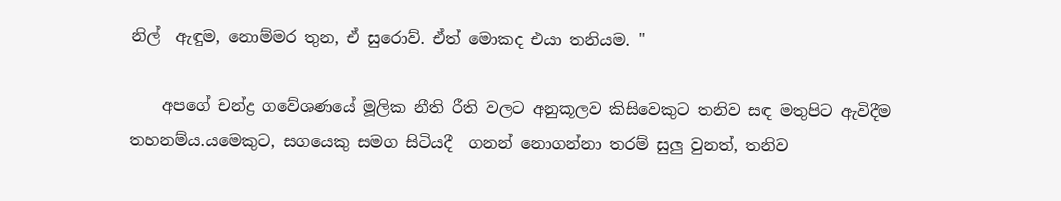නිල්  ඇඳුම, නොම්මර තුන, ඒ සුරොව්. ඒත් මොකද එයා තනියම. "

    අපගේ චන්ද්‍ර ගවේශණයේ මූලික නීති රීති වලට අනුකූලව කිසිවෙකුට තනිව සඳ මතුපිට ඇවිදීම තහනම්ය.යමෙකුට, සගයෙකු සමග සිටියදී  ගනන් නොගන්නා තරම් සුලු වුනත්, තනිව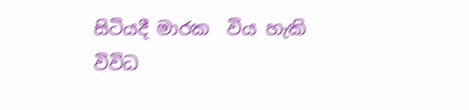සිටියදී මාරක  විය හැකි   විවිධ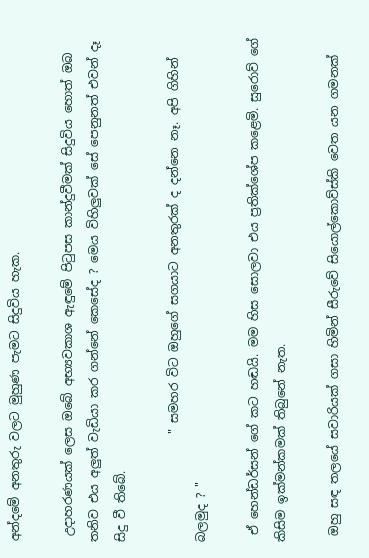අන්දමේ අනතුරු වලට මුහුණ පැමට සිදුවිය හැක.

 උදාහරණයක් ලෙස ඔබේ අභ්‍යවකාශ ඇඳුමේ පි‍ටුපස කාන්දුවීමක් සිදුවිය හොත් ඔබ තනිව එය අලුත් වැඩියා කර ගන්නේ කෙසේද ? මෙය විහිලුවක් සේ පෙනුනත් එවන් දෑ  සිදු වී තිබේ.

                  " සමහර විට ඔහුගේ සගයාට අනතුරක් ද දන්නෙ නෑ. අපි ගිහින් බලමුද ? "

 ඒ හෙන්ඩර්සන් ගේ කට හඬයි. මම හිස සොලවා එය ප්‍රතික්ශේප කළෙමි. සුරොව් ගේ කිසිම ඉක්මන්කමක් තිබුනේ නැත.

 ඔහු සඳ තලයේ සවාරියක් ගසා හිමින් සීරුවේ සියොල්කොව්ස්කි වෙත යන ගමනක්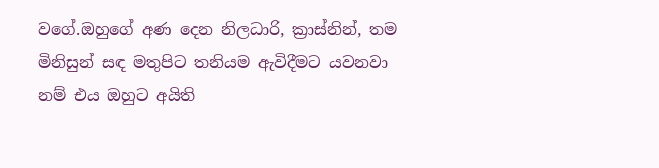වගේ.ඔහුගේ අණ දෙන නිලධාරි, ක්‍රාස්නින්, තම මිනිසුන් සඳ මතුපිට තනියම ඇවිදීමට යවනවා නම් එය ඔහුට අයිති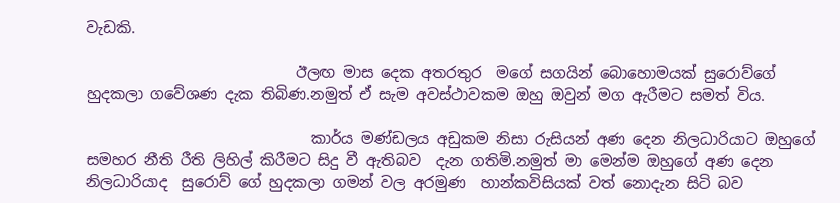වැඩකි.

                            ඊලඟ මාස දෙක අතරතුර  මගේ සගයින් බොහොමයක් සුරොව්ගේ හුදකලා ගවේශණ දැක තිබිණ.නමුත් ඒ සැම අවස්ථාවකම ඔහු ඔවුන් මග ඇරීමට සමත් විය.

                              කාර්ය මණ්ඩලය අඩුකම නිසා රුසියන් අණ දෙන නිලධාරියාට ඔහුගේ සමහර නීති රීති ලිහිල් කිරීමට සිදු වී ඇතිබව  දැන ගතිමි.නමුත් මා මෙන්ම ඔහුගේ අණ දෙන නිලධාරියාද  සුරොව් ගේ හුදකලා ගමන් වල අරමුණ  හාන්කවිසියක් වත් නොදැන සිටි බව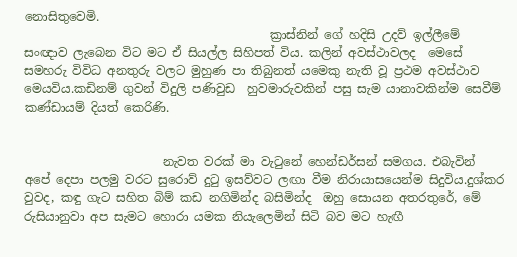නොසිතුවෙමි.
                                         ක්‍රාස්නින් ගේ හදිසි උදව් ඉල්ලීමේ සංඥාව ලැබෙන විට මට ඒ සියල්ල සිහිපත් විය. කලින් අවස්ථාවලද  මෙසේ සමහරු විවිධ අනතුරු වලට මුහුණ පා තිබුනත් යමෙකු නැති වූ ප්‍රථම අවස්ථාව මෙයවිය.කඩිනම් ගුවන් විදුලි පණිවුඩ  හුවමාරුවකින් පසු සැම යානාවකින්ම සෙවීම් කණ්ඩායම් දියත් කෙරිණි.


                       නැවත වරක් මා වැ‍ටුනේ හෙන්ඩර්සන් සමගය. එබැවින් අපේ දෙපා පලමු වරට සුරොව් දු‍ටු ඉසව්වට ලඟා වීම නිරායාසයෙන්ම සිදුවිය.දුශ්කර වුවද, කඳු ගැට සහිත බිම් කඩ නගිමින්ද බසිමින්ද  ඔහු සොයන අතරතුරේ, මේ රුසියානුවා අප සැමට හොරා යමක නියැලෙමින් සිටි බව මට හැඟී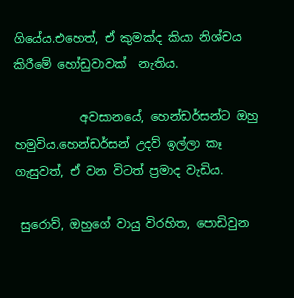ගියේය.එහෙත්, ඒ කුමක්ද කියා නිශ්චය කිරීමේ හෝඩුවාවක්  නැතිය.

           අවසානයේ, හෙන්ඩර්සන්ට ඔහු හමුවිය.හෙන්ඩර්සන් උදව් ඉල්ලා කෑ ගැසුවත්, ඒ වන විටත් ප්‍රමාද වැඩිය.

 සුරොව්, ඔහුගේ වායු විරහිත, පොඩිවුන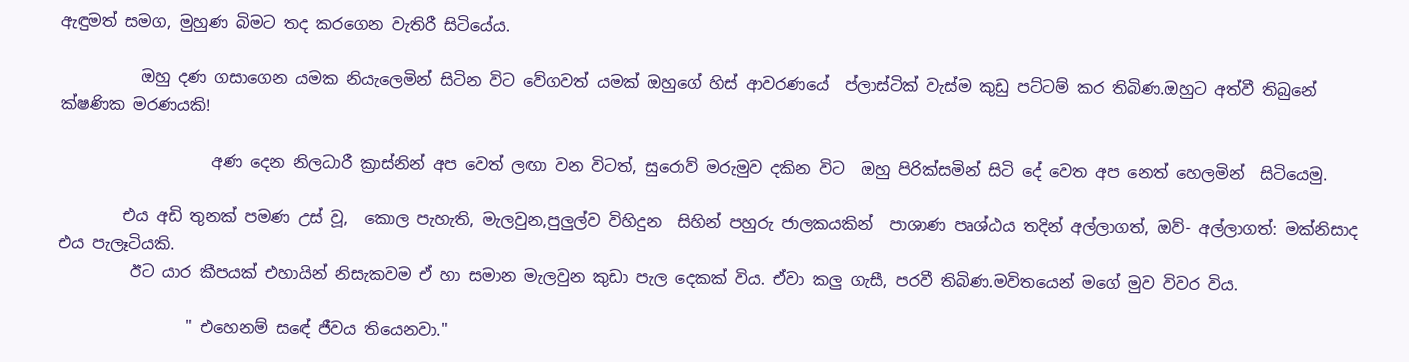ඇඳුමත් සමග, මුහුණ බිමට තද කරගෙන වැතිරී සිටියේය.

          ඔහු දණ ගසාගෙන යමක නියැලෙමින් සිටින විට වේගවත් යමක් ඔහුගේ හිස් ආවරණයේ  ප්ලාස්ටික් වැස්ම කුඩු පට්ටම් කර තිබිණ.ඔහුට අත්වී තිබුනේ ක්ෂණික මරණයකි!

                   අණ දෙන නිලධාරී ක්‍රාස්නින් අප වෙත් ලඟා වන විටත්, සුරොව් මරුමුව දකින විට  ඔහු පිරික්සමින් සිටි දේ වෙත අප නෙත් හෙලමින්  සිටියෙමු.

        එය අඩි තුනක් පමණ උස් වූ,  කොල පැහැති, මැලවුන,පුලුල්ව විහිදුන  සිහින් පහුරු ජාලකයකින්  පාශාණ පෘශ්ඨය තදින් අල්ලාගත්, ඔව්- අල්ලාගත්: මක්නිසාද එය පැලෑටියකි.
         ඊට යාර කීපයක් එහායින් නිසැකවම ඒ හා සමාන මැලවුන කුඩා පැල දෙකක් විය. ඒවා කලු ගැසී, පරවී තිබිණ.මවිතයෙන් මගේ මුව විවර විය.

                " එහෙනම් සඳේ ජීවය තියෙනවා."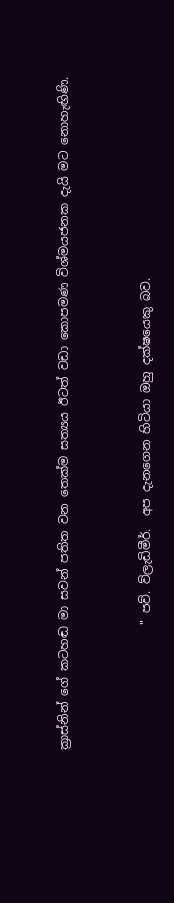ක්‍රාස්නින් ගේ කටහඬ මා සවන් පතිත වන තෙක්ම සත්‍යය ඊටත් වඩා කොපමණ විශ්මයජනක දැයි මට නොහැඟිණි.



                     " පව්. ව්ලැඩිමීර්.  අප දැනගෙන හිටියා ඔහු දක්ෂයෙකු බව.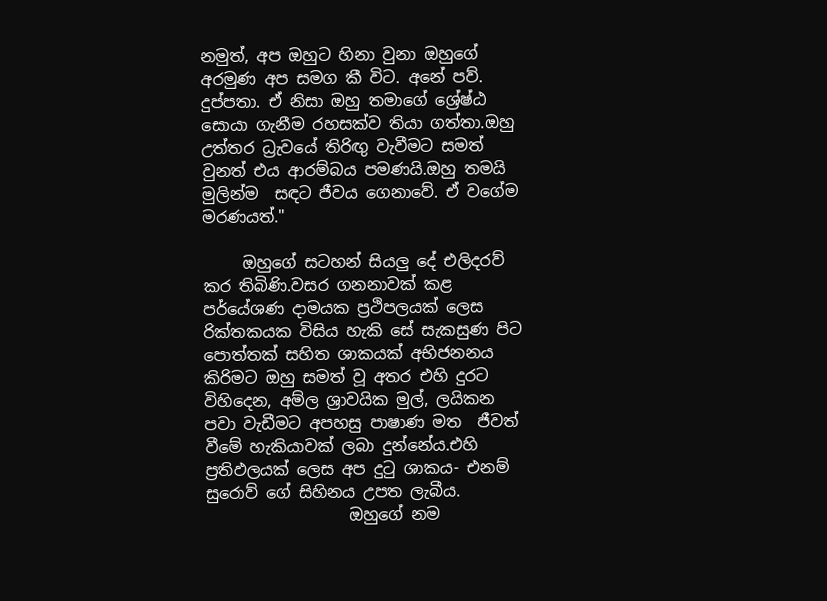නමුත්, අප ඔහුට හිනා වුනා ඔහුගේ අරමුණ අප සමග කී විට. අනේ පව්. දුප්පතා. ඒ නිසා ඔහු තමාගේ ශ්‍රේෂ්ඨ සොයා ගැනීම රහසක්ව තියා ගත්තා.ඔහු උත්තර ධ්‍රැවයේ තිරිඟු වැවීමට සමත් වුනත් එය ආරම්බය පමණයි.ඔහු තමයි මුලින්ම  සඳට ජීවය ගෙනාවේ. ඒ වගේම මරණයත්."

     ඔහුගේ සටහන් සියලු දේ එලිදරව් කර තිබිණි.වසර ගනනාවක් කළ පර්යේශණ දාමයක ප්‍රථිපලයක් ලෙස රික්තකයක විසිය හැකි සේ සැකසුණ පිට පොත්තක් සහිත ශාකයක් අභිජනනය කිරිමට ඔහු සමත් වූ අතර එහි දුරට විහිදෙන, අම්ල ශ්‍රාවයික මුල්, ලයිකන පවා වැඩීමට අපහසු පාෂාණ මත  ජීවත් වීමේ හැකියාවක් ලබා දුන්නේය.එහි ප්‍රතිඵලයක් ලෙස අප දු‍ටු ශාකය- එනම් සුරොව් ගේ සිහිනය උපත ලැබීය.
                  ඔහුගේ නම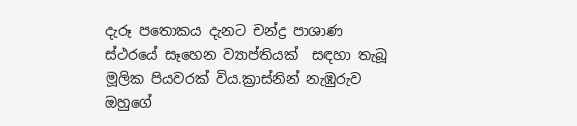දැරූ පතොකය දැනට චන්ද්‍ර පාශාණ ස්ථරයේ සෑහෙන ව්‍යාප්තියක්  සඳහා තැබූ මූලික පියවරක් විය.ක්‍රාස්නින් නැඹුරුව ඔහුගේ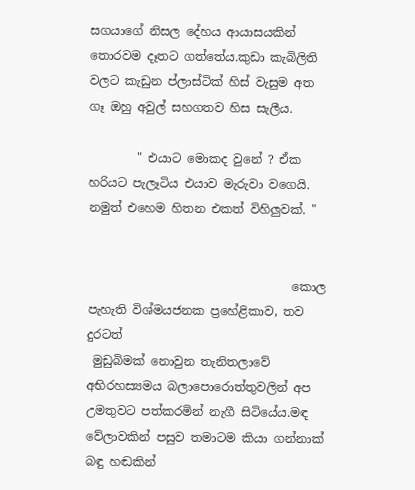සගයාගේ නිසල දේහය ආයාසයකින් තොරවම දෑතට ගත්තේය.කුඩා කැබිලිති වලට කැඩුන ප්ලාස්ටික් හිස් වැසුම අත ගෑ ඔහු අවුල් සහගතව හිස සැලීය.

        " එයාට මොකද වුනේ ? ඒක හරියට පැලෑටිය එයාව මැරුවා වගෙයි. නමුත් එහෙම හිතන එකත් විහිලුවක්. "


                                  කොල පැහැති විශ්මයජනක ප්‍රහේළිකාව, තව දුරටත්
 මුඩුබිමක් නොවුන තැනිතලාවේ අභිරහස්‍යමය බලාපොරොත්තුවලින් අප උමතුවට පත්කරමින් නැගී සිටියේය.මඳ වේලාවකින් පසුව තමාටම කියා ගන්නාක් බඳු හඬකින්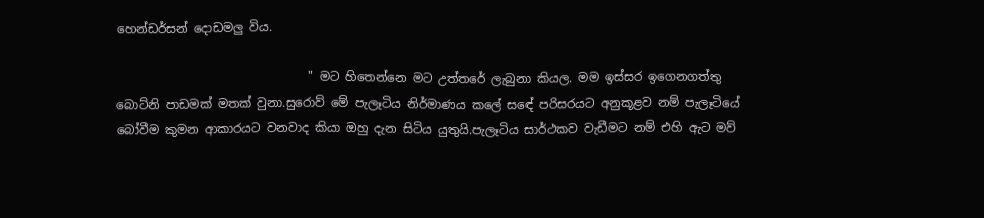හෙන්ඩර්සන් දොඩමලු විය.

                                " මට හිතෙන්නෙ මට උත්තරේ ලැබුනා කියල. මම ඉස්සර ඉගෙනගත්තු බොට්නි පාඩමක් මතක් වුනා.සුරොව් මේ පැලෑටිය නිර්මාණය කලේ සඳේ පරිසරයට අනුකූළව නම් පැලෑටියේ බෝවීම කුමන ආකාරයට වනවාද කියා ඔහු දැන සිටිය යුතුයි.පැලෑටිය සාර්ථකව වැඩීමට නම් එහි ඇට මව්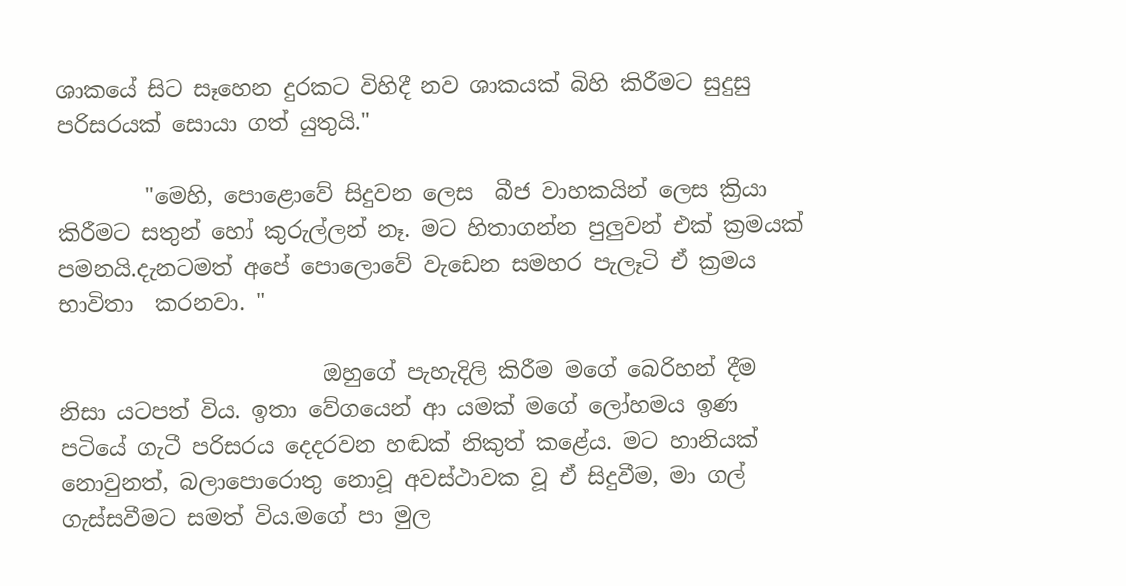ශාකයේ සිට සෑහෙන දුරකට විහිදී නව ශාකයක් බිහි කිරීමට සුදුසු පරිසරයක් සොයා ගත් යුතුයි."

        "මෙහි, පොළොවේ සිදුවන ලෙස  බීජ වාහකයින් ලෙස ක්‍රියා කිරීමට සතුන් හෝ කුරුල්ලන් නෑ. මට හිතාගන්න පුලුවන් එක් ක්‍රමයක් පමනයි.දැනටමත් අපේ පොලොවේ වැඩෙන සමහර පැලෑටි ඒ ක්‍රමය භාවිතා  කරනවා. "

                        ඔහුගේ පැහැදිලි කිරීම මගේ බෙරිහන් දීම නිසා යටපත් විය. ඉතා වේගයෙන් ආ යමක් මගේ ලෝහමය ඉණ පටියේ ගැටී පරිසරය දෙදරවන හඬක් නිකුත් කළේය. මට හානියක් නොවුනත්, බලාපොරොතු නොවූ අවස්ථාවක වූ ඒ සිදුවීම, මා ගල් ගැස්සවීමට සමත් විය.මගේ පා මුල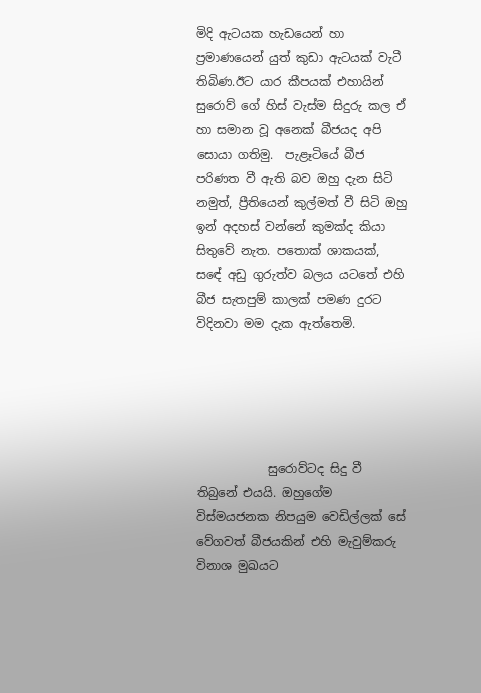මිදි ඇටයක හැඩයෙන් හා ප්‍රමාණයෙන් යුත් කුඩා ඇටයක් වැටී තිබිණ.ඊට යාර කීපයක් එහායින් සුරොව් ගේ හිස් වැස්ම සිදුරු කල ඒ හා සමාන වූ අනෙක් බීජයද අපි සොයා ගතිමු.  පැළෑටියේ බීජ පරිණත වී ඇති බව ඔහු දැන සිටි නමුත්, ප්‍රීතියෙන් කුල්මත් වී සිටි ඔහු ඉන් අදහස් වන්නේ කුමක්ද කියා සිතුවේ නැත. පතොක් ශාකයක්, සඳේ අඩු ගුරුත්ව බලය යටතේ එහි බීජ සැතපුම් කාලක් පමණ දුරට විදිනවා මම දැක ඇත්තෙමි.





            සුරොව්ටද සිදු වී තිබුනේ එයයි. ඔහුගේම විස්මයජනක නිපයුම වෙඩිල්ලක් සේ වේගවත් බීජයකින් එහි මැවුම්කරු විනාශ මුඛයට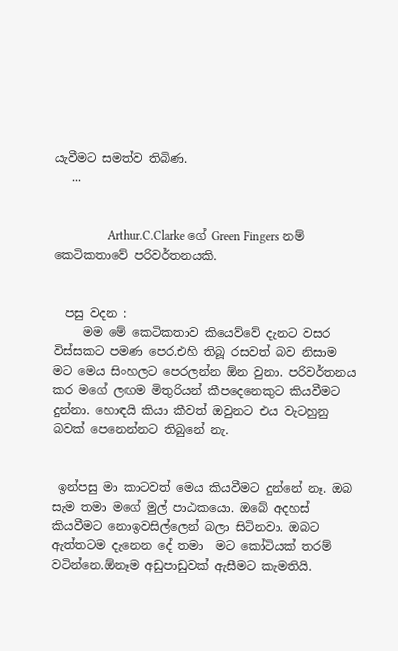යැවීමට සමත්ව තිබිණ.
   ...


                  Arthur.C.Clarke ගේ Green Fingers නම් කෙටිකතාවේ පරිවර්තනයකි.


  පසු වදන :
     මම මේ කෙටිකතාව කියෙව්වේ දැනට වසර විස්සකට පමණ පෙර.එහි තිබූ රසවත් බව නිසාම මට මෙය සිංහලට පෙරලන්න ඕන වුනා. පරිවර්තනය කර මගේ ලඟම මිතුරියන් කීපදෙනෙකුට කියවීමට දුන්නා. හොඳයි කියා කීවත් ඔවුනට එය වැටහුනු   බවක් පෙනෙන්නට තිබුනේ නැ.


 ඉන්පසු මා කාටවත් මෙය කියවීමට දුන්නේ නෑ. ඔබ සැම තමා මගේ මුල් පාඨකයො. ඔබේ අදහස් කියවීමට නොඉවසිල්ලෙන් බලා සිටිනවා. ඔබට  ඇත්තටම දැනෙන දේ තමා  මට කෝටියක් තරම් වටින්නෙ.ඕනෑම අඩුපාඩුවක් ඇසීමට කැමතියි.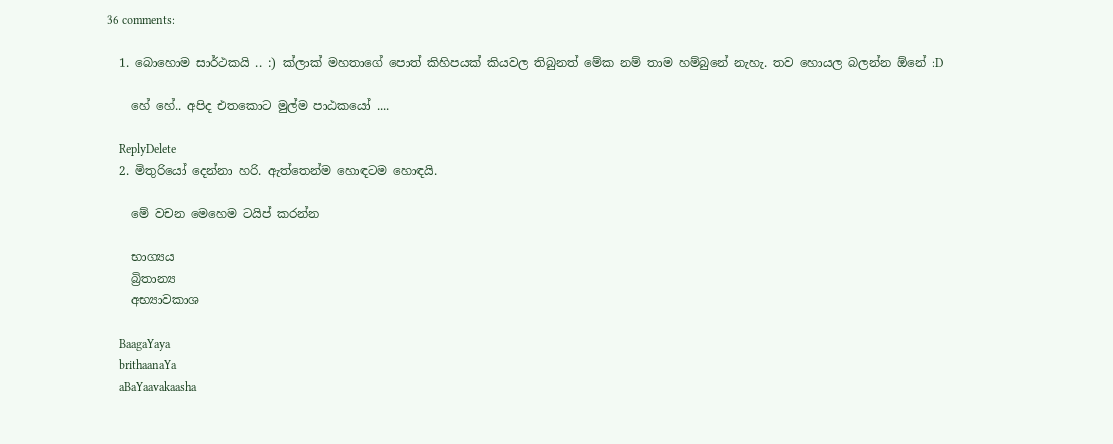36 comments:

  1. බොහොම සාර්ථකයි .. :) ක්ලාක් මහතාගේ පොත් කිහිපයක් කියවල තිබුනත් මේක නම් තාම හම්බුනේ නැහැ. තව හොයල බලන්න ඕනේ :D

    හේ හේ.. අපිද එතකොට මුල්ම පාඨකයෝ ....

    ReplyDelete
  2. මිතුරියෝ දෙන්නා හරි. ඇත්තෙන්ම හොඳටම හොඳයි.

    මේ වචන මෙහෙම ටයිප් කරන්න

    භාග්‍යය
    බ්‍රිතාන්‍ය
    අභ්‍යාවකාශ

    BaagaYaya
    brithaanaYa
    aBaYaavakaasha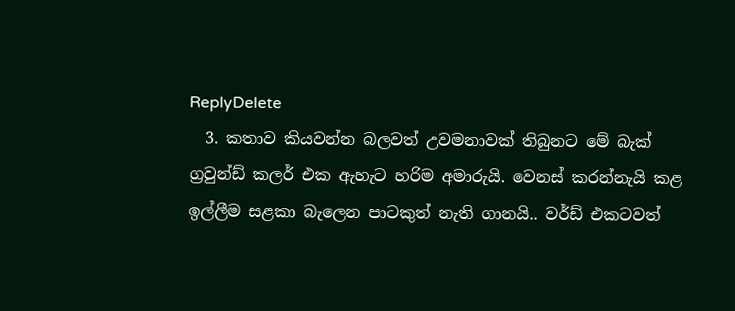ReplyDelete
  3. කතාව කියවන්න බලවත් උවමනාවක් තිබුනට මේ බැක් ග්‍රවුන්ඩ් කලර් එක ඇහැට හරිම අමාරුයි. වෙනස් කරන්නැයි කළ ඉල්ලීම සළකා බැලෙන පාටකුත් නැති ගානයි.. වර්ඩ් එකටවත්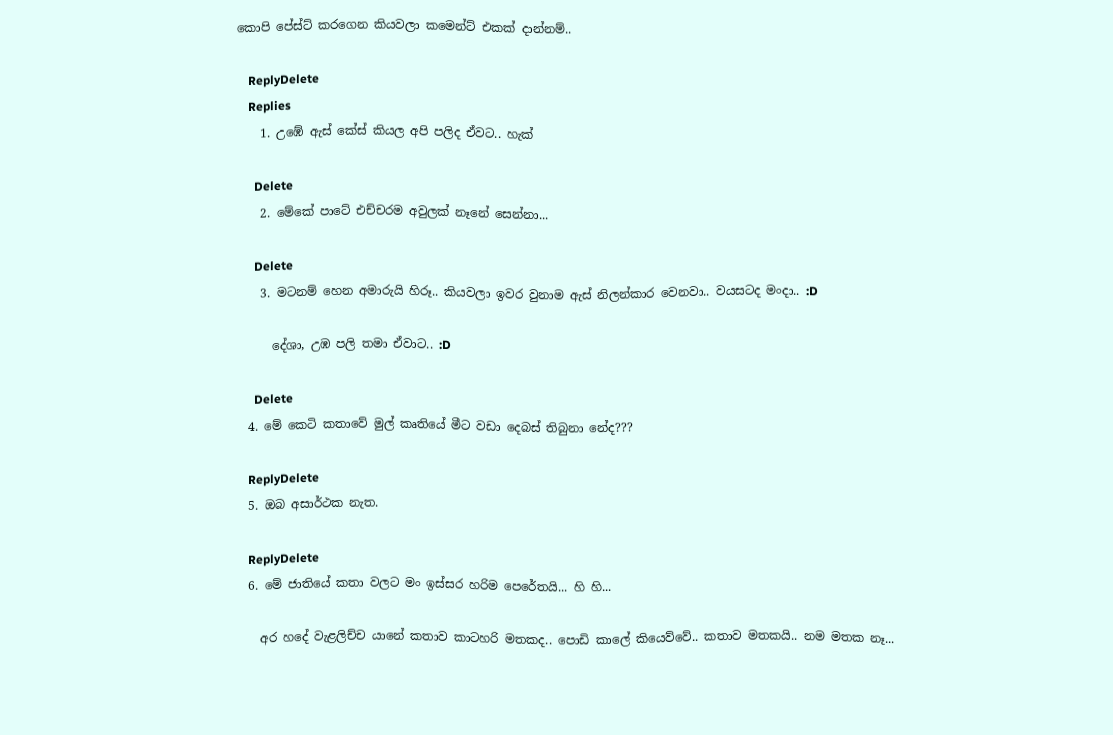කොපි පේස්ට් කරගෙන කියවලා කමෙන්ට් එකක් දාන්නම්..

    ReplyDelete
    Replies
    1. උඹේ ඇස් කේස් කියල අපි පලිද ඒවට.. හැක්

      Delete
    2. මේකේ පාටේ එච්චරම අවුලක් නෑනේ සෙන්නා...

      Delete
    3. මටනම් හෙන අමාරුයි හිරූ.. කියවලා ඉවර වුනාම ඇස් නිලන්කාර වෙනවා.. වයසටද මංදා.. :D

      දේශා, උඹ පලි තමා ඒවාට.. :D

      Delete
  4. මේ කෙටි කතාවේ මුල් කෘතියේ මීට වඩා දෙබස් තිබුනා නේද???

    ReplyDelete
  5. ඔබ අසාර්ථක නැත.

    ReplyDelete
  6. මේ ජාතියේ කතා වලට මං ඉස්සර හරිම පෙරේතයි... හි හි...

    අර හදේ වැළලිච්ච යානේ කතාව කාටහරි මතකද.. පොඩි කාලේ කියෙව්වේ.. කතාව මතකයි.. නම මතක නෑ...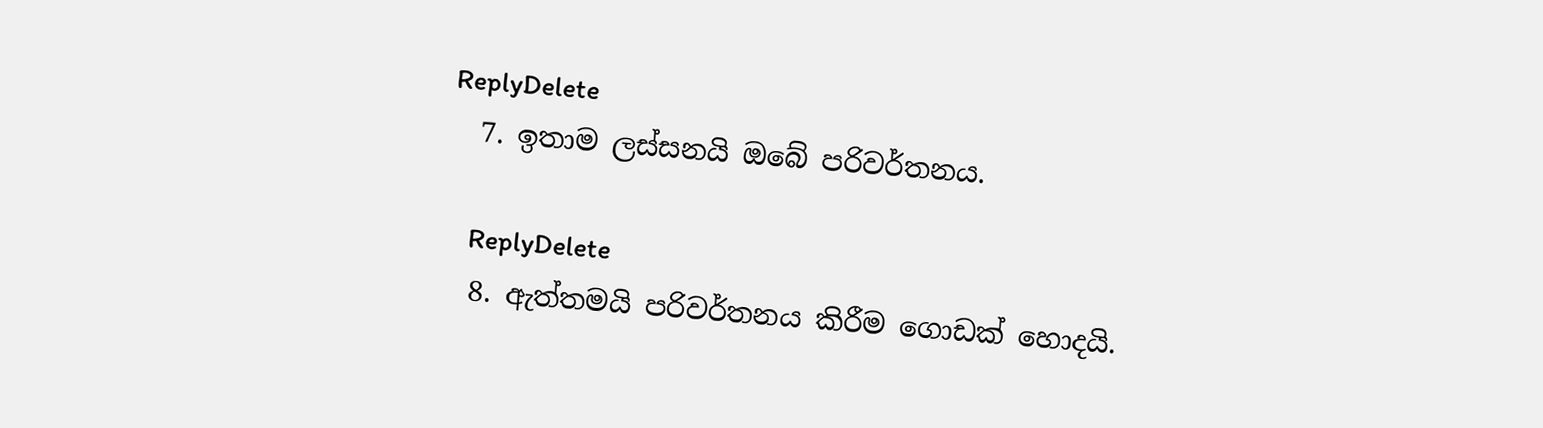ReplyDelete
  7. ඉතාම ලස්සනයි ඔබේ පරිවර්තනය.

    ReplyDelete
  8. ඇත්තමයි පරිවර්තනය කිරීම ගොඩක් හොදයි.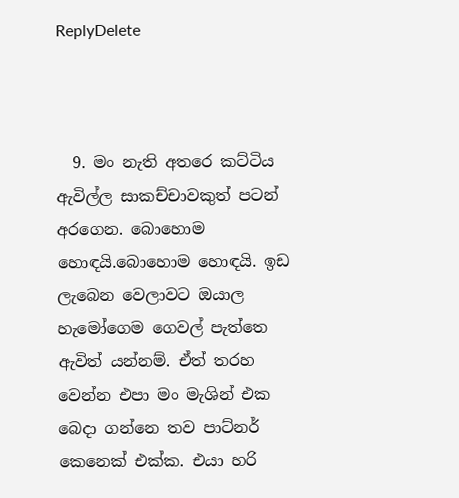ReplyDelete



  9. මං නැති අතරෙ කට්ටිය ඇවිල්ල සාකච්චාවකුත් පටන් අරගෙන. බොහොම හොඳයි.බොහොම හොඳයි. ඉඩ ලැබෙන වෙලාවට ඔයාල හැමෝගෙම ගෙවල් පැත්තෙ ඇවිත් යන්නම්. ඒත් තරහ වෙන්න එපා මං මැශින් එක බෙදා ගන්නෙ තව පාට්නර් කෙනෙක් එක්ක. එයා හරි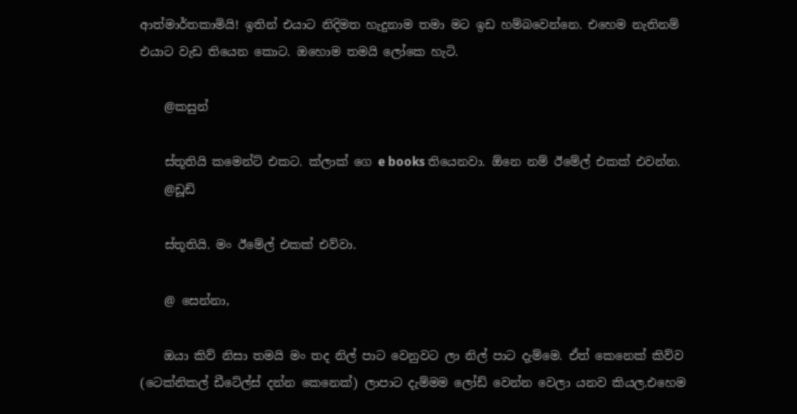ආත්මාර්තකාමියි! ඉතින් එයාට නිදිමත හැදුනාම තමා මට ඉඩ හම්බවෙන්නෙ. එහෙම නැතිනම් එයාට වැඩ තියෙන කොට. ඔහොම තමයි ලෝකෙ හැටි.

    @කසුන්

    ස්තූතියි කමෙන්ට් එකට. ක්ලාක් ගෙ e books තියෙනවා. ඕනෙ නම් ඊමේල් එකක් එවන්න.
    @ඩූඩ්

    ස්තූතියි. මං ඊමේල් එකක් එව්වා.

    @ සෙන්නා,

    ඔයා කිව් නිසා තමයි මං තද නිල් පාට වෙනුවට ලා නිල් පාට දැම්මෙ. ඒත් කෙනෙක් කිව්ව (ටෙක්නිකල් ඩීටේල්ස් දන්න කෙනෙක්) ලාපාට දැම්මම ලෝඩ් වෙන්න වෙලා යනව කියල.එහෙම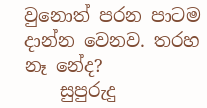වුනොත් පරන පාටම දාන්න වෙනව. තරහ නෑ නේද?
    සුපුරුදු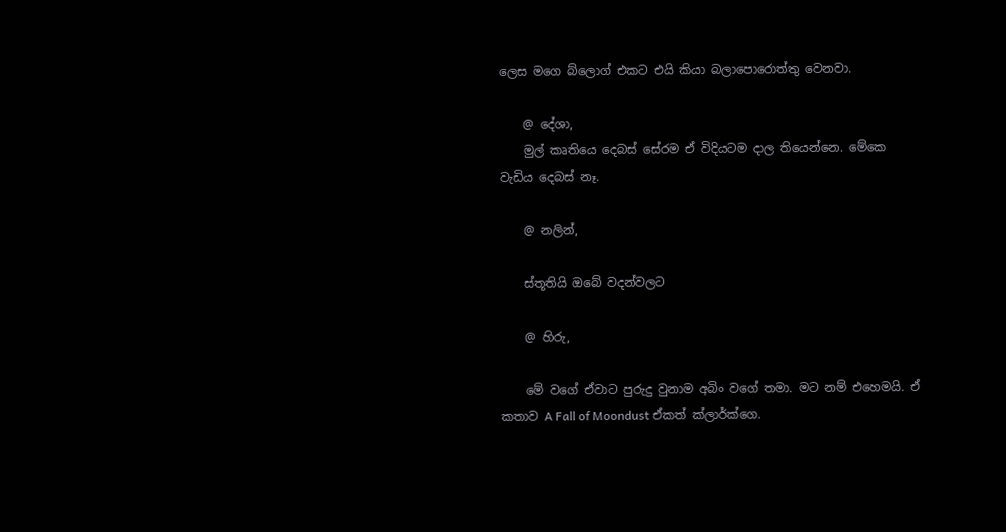ලෙස මගෙ බ්ලොග් එකට එයි කියා බලාපොරොත්තු වෙනවා.

    @ දේශා,
    මුල් කෘතියෙ දෙබස් සේරම ඒ විදියටම දාල තියෙන්නෙ. මේකෙ වැඩිය දෙබස් නෑ.

    @ නලින්,

    ස්තූතියි ඔබේ වදන්වලට

    @ හිරු,

    මේ වගේ ඒවාට පුරුදු වුනාම අබිං වගේ තමා. මට නම් එහෙමයි. ඒ කතාව A Fall of Moondust ඒකත් ක්ලාර්ක්ගෙ.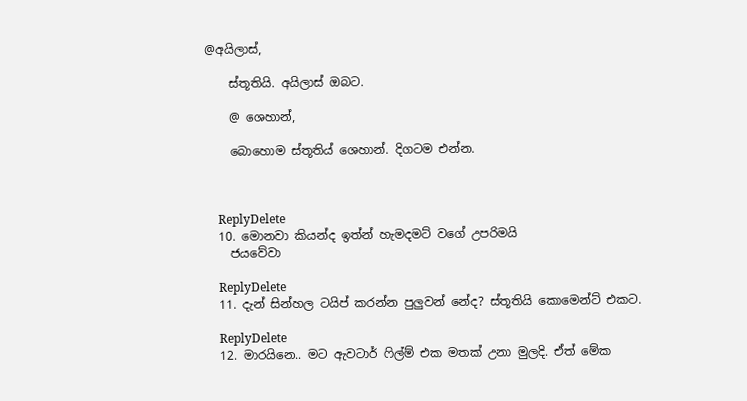@අයිලාස්,

    ස්තූතියි. අයිලාස් ඔබට.

    @ ශෙහාන්,

    බොහොම ස්තූතිය් ශෙහාන්. දිගටම එන්න.



    ReplyDelete
  10. මොනවා කියන්ද ඉත්න් හැමදමට් වගේ උපරිමයි
    ජයවේවා

    ReplyDelete
  11. දැන් සින්හල ටයිප් කරන්න පුලුවන් නේද? ස්තූතියි කොමෙන්ට් එකට.

    ReplyDelete
  12. මාරයිනෙ.. මට ඇවටාර් ෆිල්ම් එක මතක් උනා මුලදි. ඒත් මේක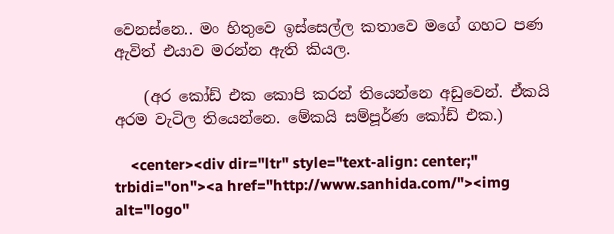වෙනස්නෙ.. මං හිතුවෙ ඉස්සෙල්ල කතාවෙ මගේ ගහට පණ ඇවිත් එයාව මරන්න ඇති කියල.

    (අර කෝඩ් එක කොපි කරන් තියෙන්නෙ අඩුවෙන්. ඒකයි අරම වැටිල තියෙන්නෙ. මේකයි සම්පූර්ණ කෝඩ් එක.)

    <center><div dir="ltr" style="text-align: center;" trbidi="on"><a href="http://www.sanhida.com/"><img alt="logo"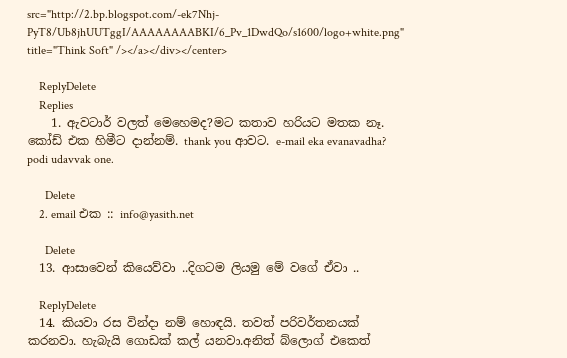src="http://2.bp.blogspot.com/-ek7Nhj-PyT8/Ub8jhUUTggI/AAAAAAAABKI/6_Pv_1DwdQo/s1600/logo+white.png" title="Think Soft" /></a></div></center>

    ReplyDelete
    Replies
    1. ඇවටාර් වලත් මෙහෙමද?මට කතාව හරියට මතක නෑ. කෝඩ් එක හිමීට දාන්නම්. thank you ආවට. e-mail eka evanavadha? podi udavvak one.

      Delete
    2. email එක :: info@yasith.net

      Delete
  13. ආසාවෙන් කියෙව්වා ..දිගටම ලියමු මේ වගේ ඒවා ..

    ReplyDelete
  14. කියවා රස වින්දා නම් හොඳයි. තවත් පරිවර්තනයක් කරනවා. හැබැයි ගොඩක් කල් යනවා.අනිත් බ්ලොග් එකෙත්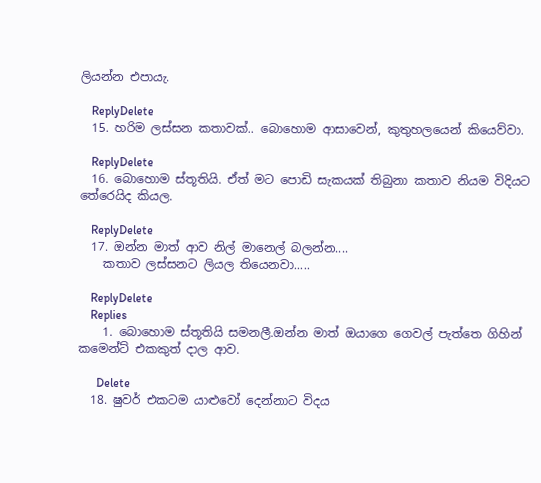ලියන්න එපායැ.

    ReplyDelete
  15. හරිම ලස්සන කතාවක්.. බොහොම ආසාවෙන්, කුතුහලයෙන් කියෙව්වා.

    ReplyDelete
  16. බොහොම ස්තූතියි. ඒත් මට පොඩි සැකයක් තිබුනා කතාව නියම විදියට තේරෙයිද කියල.

    ReplyDelete
  17. ඔන්න මාත් ආව නිල් මානෙල් බලන්න....
    කතාව ලස්සනට ලියල තියෙනවා.....

    ReplyDelete
    Replies
    1. බොහොම ස්තූතියි සමනලී.ඔන්න මාත් ඔයාගෙ ගෙවල් පැත්තෙ ගිහින් කමෙන්ට් එකකුත් දාල ආව.

      Delete
  18. ෂුවර් එකටම යාළුවෝ දෙන්නාට විදය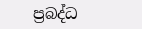ප්‍රබද්ධ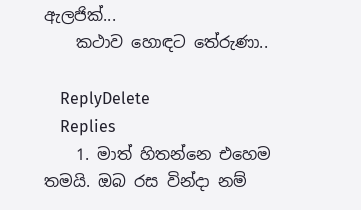ඇලජික්...
    කථාව හොඳට තේරුණා..

    ReplyDelete
    Replies
    1. මාත් හිතන්නෙ එහෙම තමයි. ඔබ රස වින්දා නම්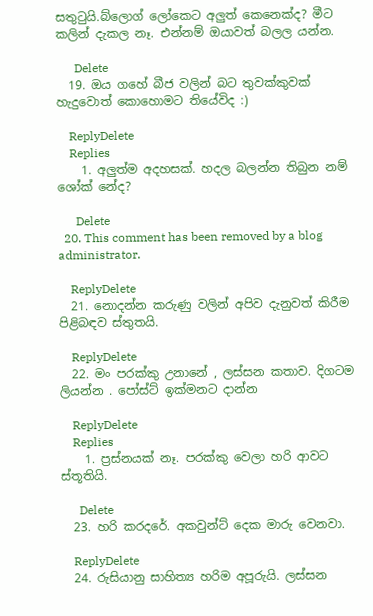සතු‍ටුයි.බ්ලොග් ලෝකෙට අලුත් කෙනෙක්ද? මීට කලින් දැකල නෑ. එන්නම් ඔයාවත් බලල යන්න.

      Delete
  19. ඔය ගහේ බීජ වලින් බට තුවක්කුවක් හැදුවොත් කොහොමට තියේවිද :)

    ReplyDelete
    Replies
    1. අලුත්ම අදහසක්. හදල බලන්න තිබුන නම් ශෝක් නේද?

      Delete
  20. This comment has been removed by a blog administrator.

    ReplyDelete
  21. නොදන්න කරුණු වලින් අපිව දැනුවත් කිරීම පිළිබඳව ස්තුතයි.

    ReplyDelete
  22. මං පරක්කු උනානේ , ලස්සන කතාව. දිගටම ලියන්න . පෝස්ට් ඉක්මනට දාන්න

    ReplyDelete
    Replies
    1. ප්‍රස්නයක් නෑ. පරක්කු වෙලා හරි ආවට ස්තූතියි.

      Delete
  23. හරි කරදරේ. අකවුන්ට් දෙක මාරු වෙනවා.

    ReplyDelete
  24. රුසියානු සාහිත්‍ය හරිම අපූරුයි. ලස්සන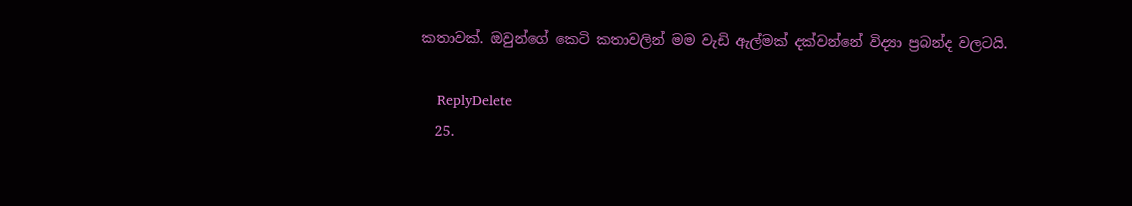කතාවක්. ඔවුන්ගේ කෙටි කතාවලින් මම වැඩි ඇල්මක් දක්වන්නේ විද්‍යා ප්‍රබන්ද වලටයි.

    ReplyDelete
  25.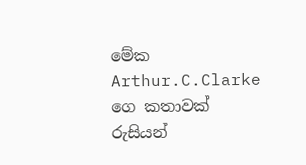මේක Arthur.C.Clarke ගෙ කතාවක් රුසියන්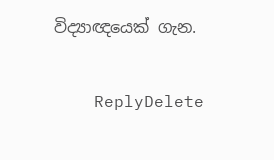විද්‍යාඥයෙක් ගැන.

    ReplyDelete